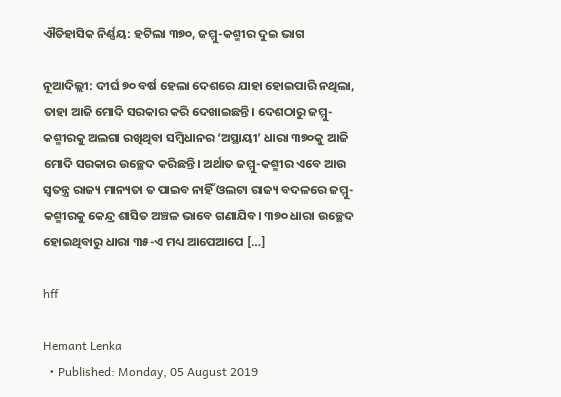ଐତିହାସିକ ନିର୍ଣ୍ଣୟ: ହଟିଲା ୩୭୦, ଜମ୍ମୁ-କଶ୍ମୀର ଦୁଇ ଭାଗ

ନୂଆଦିଲ୍ଲୀ: ଦୀର୍ଘ ୭୦ ବର୍ଷ ହେଲା ଦେଶରେ ଯାହା ହୋଇପାରି ନଥିଲା, ତାହା ଆଜି ମୋଦି ସରକାର କରି ଦେଖାଇଛନ୍ତି। ଦେଶଠାରୁ ଜମ୍ମୁ-କଶ୍ମୀରକୁ ଅଲଗା ରଖିଥିବା ସମ୍ବିଧାନର ‘ଅସ୍ଥାୟୀ’ ଧାରା ୩୭୦କୁ ଆଜି ମୋଦି ସରକାର ଉଚ୍ଛେଦ କରିଛନ୍ତି। ଅର୍ଥାତ ଜମ୍ମୁ-କଶ୍ମୀର ଏବେ ଆଉ ସ୍ୱତନ୍ତ୍ର ରାଜ୍ୟ ମାନ୍ୟତା ତ ପାଇବ ନାହିଁ ଓଲଟା ରାଜ୍ୟ ବଦଳରେ ଜମ୍ମୁ-କଶ୍ମୀରକୁ କେନ୍ଦ୍ର ଶାସିତ ଅଞ୍ଚଳ ଭାବେ ଗଣାଯିବ। ୩୭୦ ଧାରା ଉଚ୍ଛେଦ ହୋଇଥିବାରୁ ଧାରା ୩୫-ଏ ମଧ୍ୟ ଆପେଆପେ […]

hff

Hemant Lenka
  • Published: Monday, 05 August 2019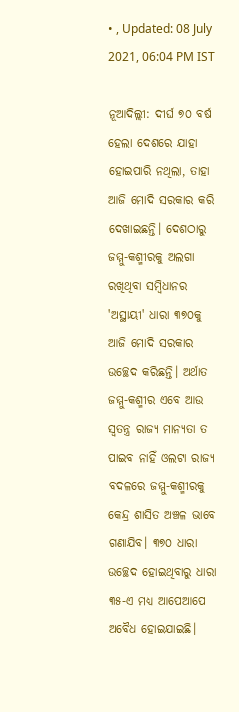• , Updated: 08 July 2021, 06:04 PM IST

ନୂଆଦିଲ୍ଲୀ: ଦୀର୍ଘ ୭୦ ବର୍ଷ ହେଲା ଦେଶରେ ଯାହା ହୋଇପାରି ନଥିଲା, ତାହା ଆଜି ମୋଦି ସରକାର କରି ଦେଖାଇଛନ୍ତି। ଦେଶଠାରୁ ଜମ୍ମୁ-କଶ୍ମୀରକୁ ଅଲଗା ରଖିଥିବା ସମ୍ବିଧାନର 'ଅସ୍ଥାୟୀ' ଧାରା ୩୭୦କୁ ଆଜି ମୋଦି ସରକାର ଉଚ୍ଛେଦ କରିଛନ୍ତି। ଅର୍ଥାତ ଜମ୍ମୁ-କଶ୍ମୀର ଏବେ ଆଉ ସ୍ୱତନ୍ତ୍ର ରାଜ୍ୟ ମାନ୍ୟତା ତ ପାଇବ ନାହିଁ ଓଲଟା ରାଜ୍ୟ ବଦଳରେ ଜମ୍ମୁ-କଶ୍ମୀରକୁ କେନ୍ଦ୍ର ଶାସିତ ଅଞ୍ଚଳ ଭାବେ ଗଣାଯିବ। ୩୭୦ ଧାରା ଉଚ୍ଛେଦ ହୋଇଥିବାରୁ ଧାରା ୩୫-ଏ ମଧ୍ୟ ଆପେଆପେ ଅବୈଧ ହୋଇଯାଇଛି।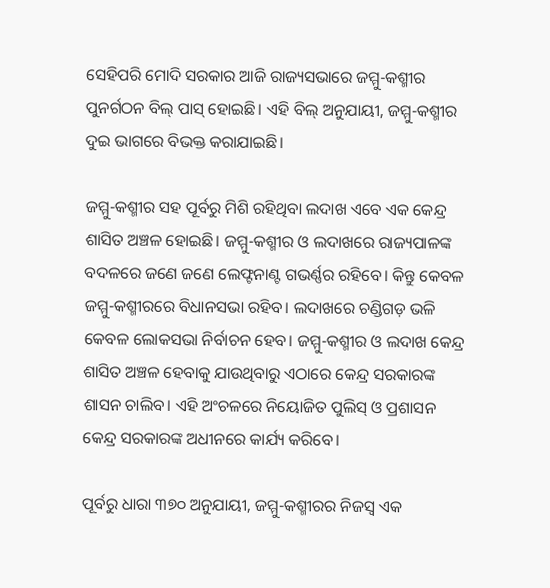ସେହିପରି ମୋଦି ସରକାର ଆଜି ରାଜ୍ୟସଭାରେ ଜମ୍ମୁ-କଶ୍ମୀର ପୁନର୍ଗଠନ ବିଲ୍‌ ପାସ୍‌ ହୋଇଛି। ଏହି ବିଲ୍‌ ଅନୁଯାୟୀ, ଜମ୍ମୁ-କଶ୍ମୀର ଦୁଇ ଭାଗରେ ବିଭକ୍ତ କରାଯାଇଛି।

ଜମ୍ମୁ-କଶ୍ମୀର ସହ ପୂର୍ବରୁ ମିଶି ରହିଥିବା ଲଦାଖ ଏବେ ଏକ କେନ୍ଦ୍ର ଶାସିତ ଅଞ୍ଚଳ ହୋଇଛି। ଜମ୍ମୁ-କଶ୍ମୀର ଓ ଲଦାଖରେ ରାଜ୍ୟପାଳଙ୍କ ବଦଳରେ ଜଣେ ଜଣେ ଲେଫ୍ଟନାଣ୍ଟ ଗଭର୍ଣ୍ଣର ରହିବେ। କିନ୍ତୁ କେବଳ ଜମ୍ମୁ-କଶ୍ମୀରରେ ବିଧାନସଭା ରହିବ। ଲଦାଖରେ ଚଣ୍ଡିଗଡ଼ ଭଳି କେବଳ ଲୋକସଭା ନିର୍ବାଚନ ହେବ। ଜମ୍ମୁ-କଶ୍ମୀର ଓ ଲଦାଖ କେନ୍ଦ୍ର ଶାସିତ ଅଞ୍ଚଳ ହେବାକୁ ଯାଉଥିବାରୁ ଏଠାରେ କେନ୍ଦ୍ର ସରକାରଙ୍କ ଶାସନ ଚାଲିବ। ଏହି ଅଂଚଳରେ ନିୟୋଜିତ ପୁଲିସ୍‌ ଓ ପ୍ରଶାସନ କେନ୍ଦ୍ର ସରକାରଙ୍କ ଅଧୀନରେ କାର୍ଯ୍ୟ କରିବେ।

ପୂର୍ବରୁ ଧାରା ୩୭୦ ଅନୁଯାୟୀ, ଜମ୍ମୁ-କଶ୍ମୀରର ନିଜସ୍ୱ ଏକ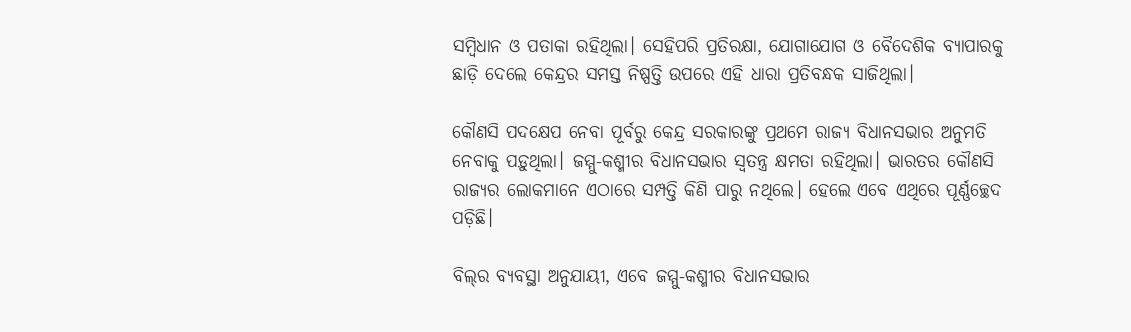ସମ୍ବିଧାନ ଓ ପତାକା ରହିଥିଲା। ସେହିପରି ପ୍ରତିରକ୍ଷା, ଯୋଗାଯୋଗ ଓ ବୈଦେଶିକ ବ୍ୟାପାରକୁ ଛାଡ଼ି ଦେଲେ କେନ୍ଦ୍ରର ସମସ୍ତ ନିଷ୍ପତ୍ତି ଉପରେ ଏହି ଧାରା ପ୍ରତିବନ୍ଧକ ସାଜିଥିଲା।

କୌଣସି ପଦକ୍ଷେପ ନେବା ପୂର୍ବରୁ କେନ୍ଦ୍ର ସରକାରଙ୍କୁ ପ୍ରଥମେ ରାଜ୍ୟ ବିଧାନସଭାର ଅନୁମତି ନେବାକୁ ପଡ଼ୁଥିଲା। ଜମ୍ମୁ-କଶ୍ମୀର ବିଧାନସଭାର ସ୍ୱତନ୍ତ୍ର କ୍ଷମତା ରହିଥିଲା। ଭାରତର କୌଣସି ରାଜ୍ୟର ଲୋକମାନେ ଏଠାରେ ସମ୍ପତ୍ତି କିଣି ପାରୁ ନଥିଲେ। ହେଲେ ଏବେ ଏଥିରେ ପୂର୍ଣ୍ଣଚ୍ଛେଦ ପଡ଼ିଛି।

ବିଲ୍‌ର ବ୍ୟବସ୍ଥା ଅନୁଯାୟୀ, ଏବେ ଜମ୍ମୁ-କଶ୍ମୀର ବିଧାନସଭାର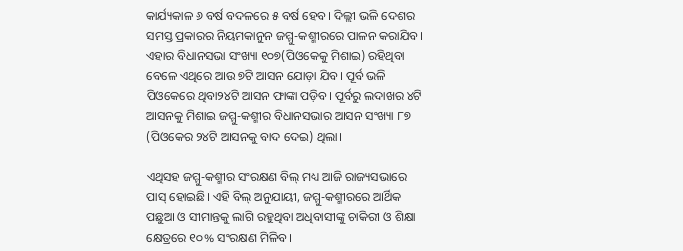କାର୍ଯ୍ୟକାଳ ୬ ବର୍ଷ ବଦଳରେ ୫ ବର୍ଷ ହେବ। ଦିଲ୍ଲୀ ଭଳି ଦେଶର ସମସ୍ତ ପ୍ରକାରର ନିୟମକାନୁନ ଜମ୍ମୁ-କଶ୍ମୀରରେ ପାଳନ କରାଯିବ। ଏହାର ବିଧାନସଭା ସଂଖ୍ୟା ୧୦୭(ପିଓକେକୁ ମିଶାଇ) ରହିଥିବା ବେଳେ ଏଥିରେ ଆଉ ୭ଟି ଆସନ ଯୋଡ଼ା ଯିବ। ପୂର୍ବ ଭଳି ପିଓକେରେ ଥିବା୨୪ଟି ଆସନ ଫାଙ୍କା ପଡ଼ିବ। ପୂର୍ବରୁ ଲଦାଖର ୪ଟି ଆସନକୁ ମିଶାଇ ଜମ୍ମୁ-କଶ୍ମୀର ବିଧାନସଭାର ଆସନ ସଂଖ୍ୟା ୮୭ (ପିଓକେର ୨୪ଟି ଆସନକୁ ବାଦ ଦେଇ) ଥିଲା।

ଏଥିସହ ଜମ୍ମୁ-କଶ୍ମୀର ସଂରକ୍ଷଣ ବିଲ୍‌ ମଧ୍ୟ ଆଜି ରାଜ୍ୟସଭାରେ ପାସ୍‌ ହୋଇଛି। ଏହି ବିଲ୍‌ ଅନୁଯାୟୀ, ଜମ୍ମୁ-କଶ୍ମୀରରେ ଆର୍ଥିକ ପଛୁଆ ଓ ସୀମାନ୍ତକୁ ଲାଗି ରହୁଥିବା ଅଧିବାସୀଙ୍କୁ ଚାକିରୀ ଓ ଶିକ୍ଷା କ୍ଷେତ୍ରରେ ୧୦% ସଂରକ୍ଷଣ ମିଳିବ।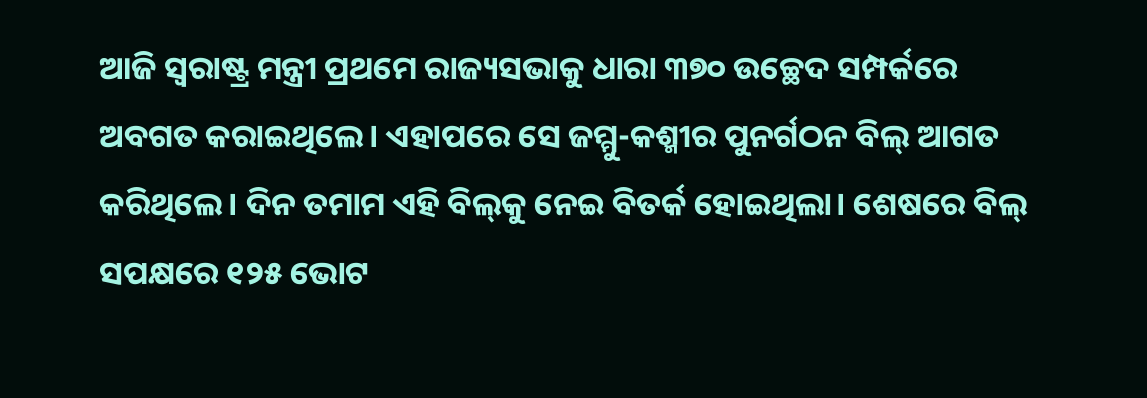ଆଜି ସ୍ୱରାଷ୍ଟ୍ର ମନ୍ତ୍ରୀ ପ୍ରଥମେ ରାଜ୍ୟସଭାକୁ ଧାରା ୩୭୦ ଉଚ୍ଛେଦ ସମ୍ପର୍କରେ ଅବଗତ କରାଇଥିଲେ। ଏହାପରେ ସେ ଜମ୍ମୁ-କଶ୍ମୀର ପୁନର୍ଗଠନ ବିଲ୍‌ ଆଗତ କରିଥିଲେ। ଦିନ ତମାମ ଏହି ବିଲ୍‌କୁ ନେଇ ବିତର୍କ ହୋଇଥିଲା। ଶେଷରେ ବିଲ୍‌ ସପକ୍ଷରେ ୧୨୫ ଭୋଟ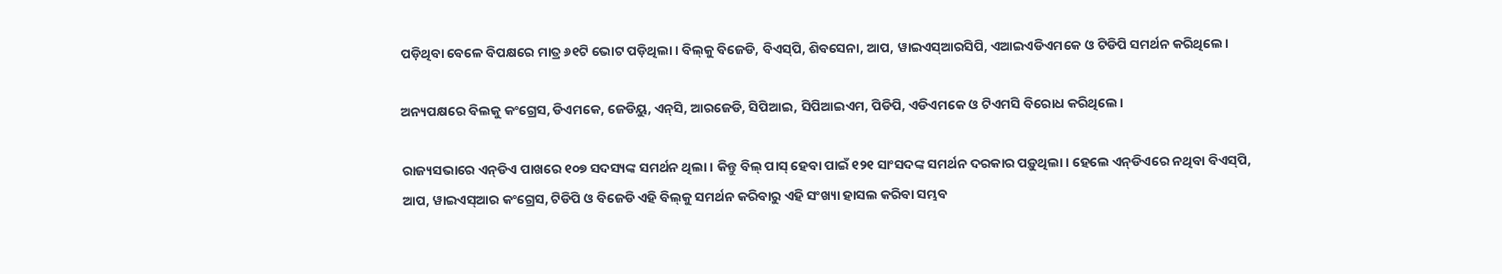ପଡ଼ିଥିବା ବେଳେ ବିପକ୍ଷରେ ମାତ୍ର ୬୧ଟି ଭୋଟ ପଡ଼ିଥିଲା। ବିଲ୍‌କୁ ବିଜେଡି, ବିଏସ୍‌ପି, ଶିବସେନା, ଆପ, ୱାଇଏସ୍‌ଆରସିପି, ଏଆଇଏଡିଏମକେ ଓ ଟିଡିପି ସମର୍ଥନ କରିଥିଲେ।

ଅନ୍ୟପକ୍ଷରେ ବିଲକୁ କଂଗ୍ରେସ, ଡିଏମକେ, ଜେଡିୟୁ, ଏନ୍‌ସି, ଆରଜେଡି, ସିପିଆଇ, ସିପିଆଇଏମ, ପିଡିପି, ଏଡିଏମକେ ଓ ଟିଏମସି ବିରୋଧ କରିଥିଲେ।

ରାଜ୍ୟସଭାରେ ଏନ୍‌ଡିଏ ପାଖରେ ୧୦୭ ସଦସ୍ୟଙ୍କ ସମର୍ଥନ ଥିଲା। କିନ୍ତୁ ବିଲ୍‌ ପାସ୍‌ ହେବା ପାଇଁ ୧୨୧ ସାଂସଦଙ୍କ ସମର୍ଥନ ଦରକାର ପଡ଼ୁଥିଲା। ହେଲେ ଏନ୍‌ଡିଏରେ ନଥିବା ବିଏସ୍‌ପି, ଆପ, ୱାଇଏସ୍‌ଆର କଂଗ୍ରେସ, ଟିଡିପି ଓ ବିଜେଡି ଏହି ବିଲ୍‌କୁ ସମର୍ଥନ କରିବାରୁ ଏହି ସଂଖ୍ୟା ହାସଲ କରିବା ସମ୍ଭବ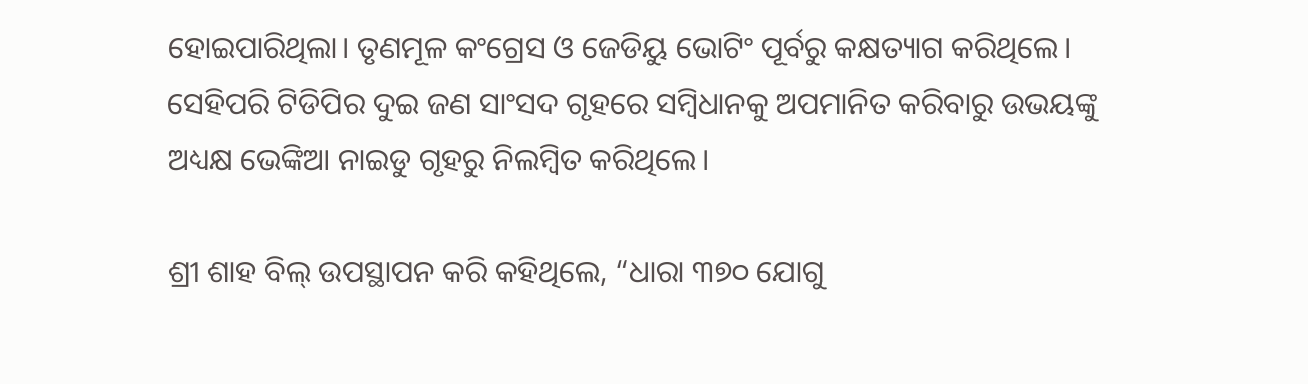ହୋଇପାରିଥିଲା। ତୃଣମୂଳ କଂଗ୍ରେସ ଓ ଜେଡିୟୁ ଭୋଟିଂ ପୂର୍ବରୁ କକ୍ଷତ୍ୟାଗ କରିଥିଲେ। ସେହିପରି ଟିଡିପିର ଦୁଇ ଜଣ ସାଂସଦ ଗୃହରେ ସମ୍ବିଧାନକୁ ଅପମାନିତ କରିବାରୁ ଉଭୟଙ୍କୁ ଅଧ୍ୟକ୍ଷ ଭେଙ୍କିଆ ନାଇଡୁ ଗୃହରୁ ନିଲମ୍ୱିତ କରିଥିଲେ।

ଶ୍ରୀ ଶାହ ବିଲ୍‌ ଉପସ୍ଥାପନ କରି କହିଥିଲେ, “ଧାରା ୩୭୦ ଯୋଗୁ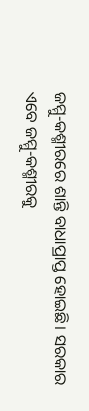ଜମ୍ମୁ-କଶ୍ମୀରରେ ଶାନ୍ତି ବାଧାପ୍ରାପ୍ତ ହୋଇଛି। ସରକାର ଏବେ ଜମ୍ମୁ-କଶ୍ମୀରକୁ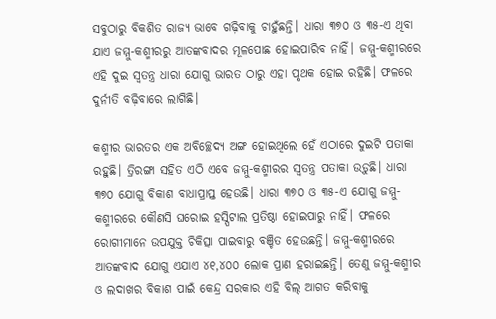ସବୁଠାରୁ ବିକଶିତ ରାଜ୍ୟ ଭାବେ ଗଢ଼ିବାକୁ ଚାହୁଁଛନ୍ତି। ଧାରା ୩୭୦ ଓ ୩୫-ଏ ଥିବା ଯାଏ ଜମ୍ମୁ-କଶ୍ମୀରରୁ ଆତଙ୍କବାଦର ମୂଳପୋଛ ହୋଇପାରିବ ନାହିଁ। ଜମ୍ମୁ-କଶ୍ମୀରରେ ଏହି ଦୁଇ ସ୍ୱତନ୍ତ୍ର ଧାରା ଯୋଗୁ ଭାରତ ଠାରୁ ଏହା ପୃଥକ ହୋଇ ରହିଛି। ଫଳରେ ଦୁର୍ନୀତି ବଢ଼ିବାରେ ଲାଗିଛି।

କଶ୍ମୀର ଭାରତର ଏକ ଅବିଚ୍ଛେଦ୍ୟ ଅଙ୍ଗ ହୋଇଥିଲେ ହେଁ ଏଠାରେ ଦୁଇଟି ପତାକା ରହୁଛି। ତ୍ରିରଙ୍ଗା ସହିତ ଏଠି ଏବେ ଜମ୍ମୁ-କଶ୍ମୀରର ସ୍ୱତନ୍ତ୍ର ପତାକା ଉଡ଼ୁଛି। ଧାରା ୩୭୦ ଯୋଗୁ ବିକାଶ ବାଧାପ୍ରାପ୍ତ ହେଉଛି। ଧାରା ୩୭୦ ଓ ୩୫-ଏ ଯୋଗୁ ଜମ୍ମୁ-କଶ୍ମୀରରେ କୌଣସି ଘରୋଇ ହସ୍ପିଟାଲ ପ୍ରତିଷ୍ଠା ହୋଇପାରୁ ନାହିଁ। ଫଳରେ ରୋଗୀମାନେ ଉପଯୁକ୍ତ ଚିକିତ୍ସା ପାଇବାରୁ ବଞ୍ଚିତ ହେଉଛନ୍ତି। ଜମ୍ମୁ-କଶ୍ମୀରରେ ଆତଙ୍କବାଦ ଯୋଗୁ ଏଯାଏ ୪୧,୪୦୦ ଲୋକ ପ୍ରାଣ ହରାଇଛନ୍ତି। ତେଣୁ ଜମ୍ମୁ-କଶ୍ମୀର ଓ ଲଦାଖର ବିକାଶ ପାଇଁ କେନ୍ଦ୍ର ସରକାର ଏହି ବିଲ୍‌ ଆଗତ କରିବାକୁ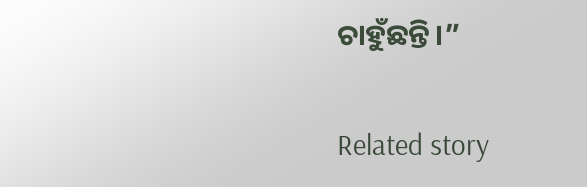ଚାହୁଁଛନ୍ତି।”

Related story